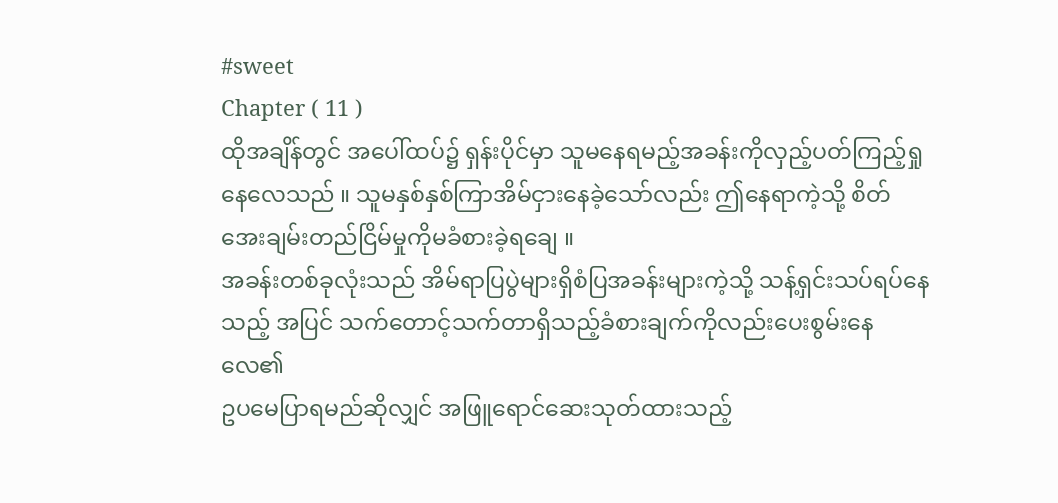#sweet
Chapter ( 11 )
ထိုအချိန်တွင် အပေါ်ထပ်၌ ရှန်းပိုင်မှာ သူမနေရမည့်အခန်းကိုလှည့်ပတ်ကြည့်ရှုနေလေသည် ။ သူမနှစ်နှစ်ကြာအိမ်ငှားနေခဲ့သော်လည်း ဤနေရာကဲ့သို့ စိတ်အေးချမ်းတည်ငြိမ်မှုကိုမခံစားခဲ့ရချေ ။
အခန်းတစ်ခုလုံးသည် အိမ်ရာပြပွဲများရှိစံပြအခန်းများကဲ့သို့ သန့်ရှင်းသပ်ရပ်နေသည့် အပြင် သက်တောင့်သက်တာရှိသည့်ခံစားချက်ကိုလည်းပေးစွမ်းနေလေ၏
ဥပမေပြာရမည်ဆိုလျှင် အဖြူရောင်ဆေးသုတ်ထားသည့်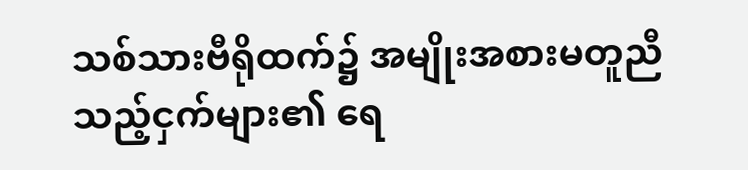သစ်သားဗီရိုထက်၌ အမျိုးအစားမတူညီသည့်ငှက်များ၏ ရေ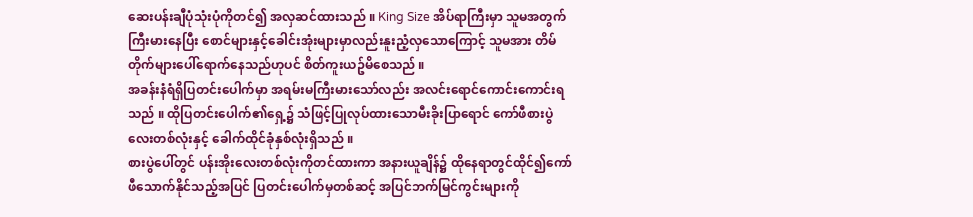ဆေးပန်းချီပုံသုံးပုံကိုတင်၍ အလှဆင်ထားသည် ။ King Size အိပ်ရာကြီးမှာ သူမအတွက်ကြီးမားနေပြီး စောင်များနှင့်ခေါင်းအုံးများမှာလည်းနူးညံ့လှသောကြောင့် သူမအား တိမ်တိုက်များပေါ်ရောက်နေသည်ဟုပင် စိတ်ကူးယဥ်မိစေသည် ။
အခန်းနံရံရှိပြတင်းပေါက်မှာ အရမ်းမကြီးမားသော်လည်း အလင်းရောင်ကောင်းကောင်းရသည် ။ ထိုပြတင်းပေါက်၏ရှေ့၌ သံဖြင့်ပြုလုပ်ထားသောမီးခိုးပြာရောင် ကော်ဖီစားပွဲလေးတစ်လုံးနှင့် ခေါက်ထိုင်ခုံနှစ်လုံးရှိသည် ။
စားပွဲပေါ်တွင် ပန်းအိုးလေးတစ်လုံးကိုတင်ထားကာ အနားယူချိန်၌ ထိုနေရာတွင်ထိုင်၍ကော်ဖီသောက်နိုင်သည့်အပြင် ပြတင်းပေါက်မှတစ်ဆင့် အပြင်ဘက်မြင်ကွင်းများကို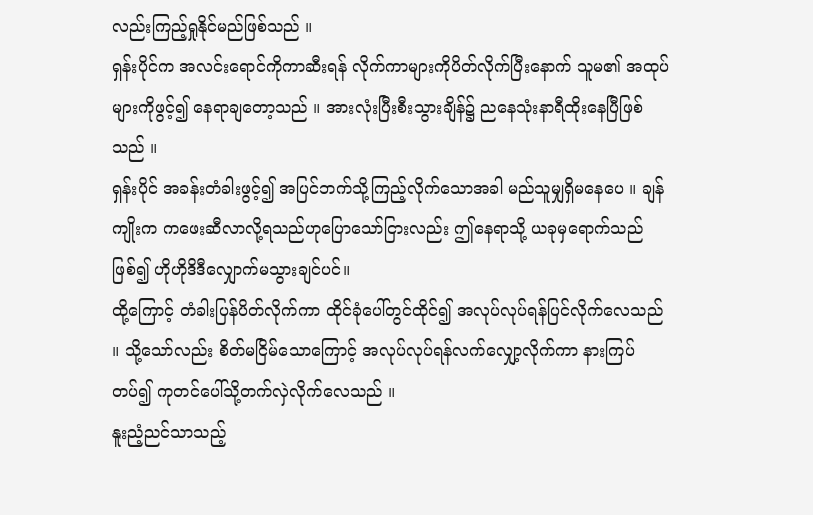လည်းကြည့်ရှုနိုင်မည်ဖြစ်သည် ။
ရှန်းပိုင်က အလင်းရောင်ကိုကာဆီးရန် လိုက်ကာများကိုပိတ်လိုက်ပြီးနောက် သူမ၏ အထုပ်များကိုဖွင့်၍ နေရာချတော့သည် ။ အားလုံးပြီးစီးသွားချိန်၌ ညနေသုံးနာရီထိုးနေပြီဖြစ်သည် ။
ရှန်းပိုင် အခန်းတံခါးဖွင့်၍ အပြင်ဘက်သို့ကြည့်လိုက်သောအခါ မည်သူမျှရှိမနေပေ ။ ချန်ကျိုးက ကဖေးဆီလာလို့ရသည်ဟုပြောသော်ငြားလည်း ဤနေရာသို့ ယခုမှရောက်သည်ဖြစ်၍ ဟိုဟိုဒိဒီလျှောက်မသွားချင်ပင်။
ထို့ကြောင့် တံခါးပြန်ပိတ်လိုက်ကာ ထိုင်ခုံပေါ်တွင်ထိုင်၍ အလုပ်လုပ်ရန်ပြင်လိုက်လေသည် ။ သို့သော်လည်း စိတ်မငြိမ်သောကြောင့် အလုပ်လုပ်ရန်လက်လျှော့လိုက်ကာ နားကြပ်တပ်၍ ကုတင်ပေါ်သို့တက်လှဲလိုက်လေသည် ။
နူးညံ့ညင်သာသည့်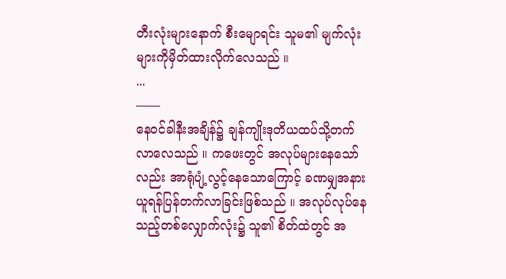တီးလုံးများနောက် စီးမျောရင်း သူမ၏ မျက်လုံးများကိုမှိတ်ထားလိုက်လေသည် ။
...
——
နေ၀င်ခါနီးအချိန်၌ ချန်ကျိုးဒုတိယထပ်သို့တက်လာလေသည် ။ ကဖေးတွင် အလုပ်များနေသော်လည်း အာရုံပျံ့လွင့်နေသောကြောင့် ခဏမျှအနားယူရန်ပြန်တက်လာခြင်းဖြစ်သည် ။ အလုပ်လုပ်နေသည့်တစ်လျှောက်လုံး၌ သူ၏ စိတ်ထဲတွင် အ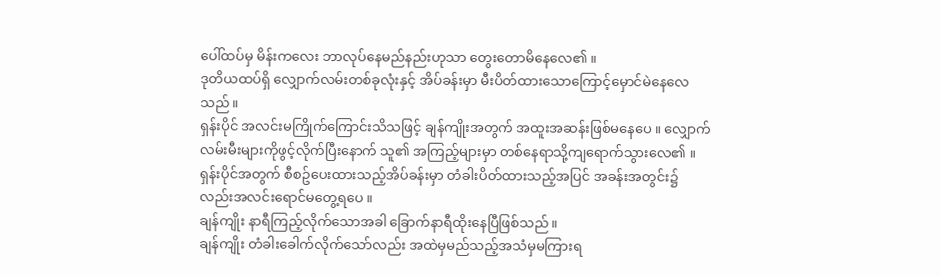ပေါ်ထပ်မှ မိန်းကလေး ဘာလုပ်နေမည်နည်းဟုသာ တွေးတောမိနေလေ၏ ။
ဒုတိယထပ်ရှိ လျှောက်လမ်းတစ်ခုလုံးနှင့် အိပ်ခန်းမှာ မီးပိတ်ထားသောကြောင့်မှောင်မဲနေလေသည် ။
ရှန်းပိုင် အလင်းမကြိုက်ကြောင်းသိသဖြင့် ချန်ကျိုးအတွက် အထူးအဆန်းဖြစ်မနေပေ ။ လျှောက်လမ်းမီးများကိုဖွင့်လိုက်ပြီးနောက် သူ၏ အကြည့်များမှာ တစ်နေရာသို့ကျရောက်သွားလေ၏ ။
ရှန်းပိုင်အတွက် စီစဥ်ပေးထားသည့်အိပ်ခန်းမှာ တံခါးပိတ်ထားသည့်အပြင် အခန်းအတွင်း၌လည်းအလင်းရောင်မတွေ့ရပေ ။
ချန်ကျိုး နာရီကြည့်လိုက်သောအခါ ခြောက်နာရီထိုးနေပြီဖြစ်သည် ။
ချန်ကျိုး တံခါးခေါက်လိုက်သော်လည်း အထဲမှမည်သည့်အသံမှမကြားရ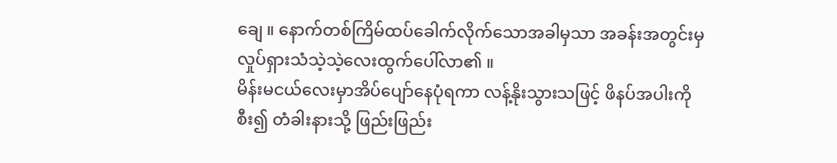ချေ ။ နောက်တစ်ကြိမ်ထပ်ခေါက်လိုက်သောအခါမှသာ အခန်းအတွင်းမှ လှုပ်ရှားသံသဲ့သဲ့လေးထွက်ပေါ်လာ၏ ။
မိန်းမငယ်လေးမှာအိပ်ပျော်နေပုံရကာ လန့်နိုးသွားသဖြင့် ဖိနပ်အပါးကိုစီး၍ တံခါးနားသို့ ဖြည်းဖြည်း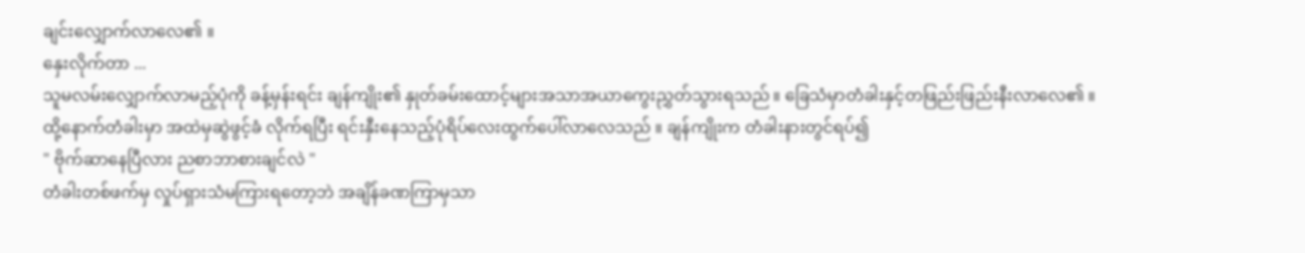ချင်းလျှောက်လာလေ၏ ။
နှေးလိုက်တာ ...
သူမလမ်းလျှောက်လာမည့်ပုံကို ခန့်မှန်းရင်း ချန်ကျိုး၏ နှုတ်ခမ်းထောင့်များအသာအယာကွေးညွှတ်သွားရသည် ။ ခြေသံမှာတံခါးနှင့်တဖြည်းဖြည်းနီးလာလေ၏ ။
ထို့နောက်တံခါးမှာ အထဲမှဆွဲဖွင့်ခံ လိုက်ရပြီး ရင်းနှီးနေသည့်ပုံရိပ်လေးထွက်ပေါ်လာလေသည် ။ ချန်ကျိုးက တံခါးနားတွင်ရပ်၍
" ဗိုက်ဆာနေပြီလား ညစာဘာစားချင်လဲ "
တံခါးတစ်ဖက်မှ လှုပ်ရှားသံမကြားရတော့ဘဲ အချိန်ခဏကြာမှသာ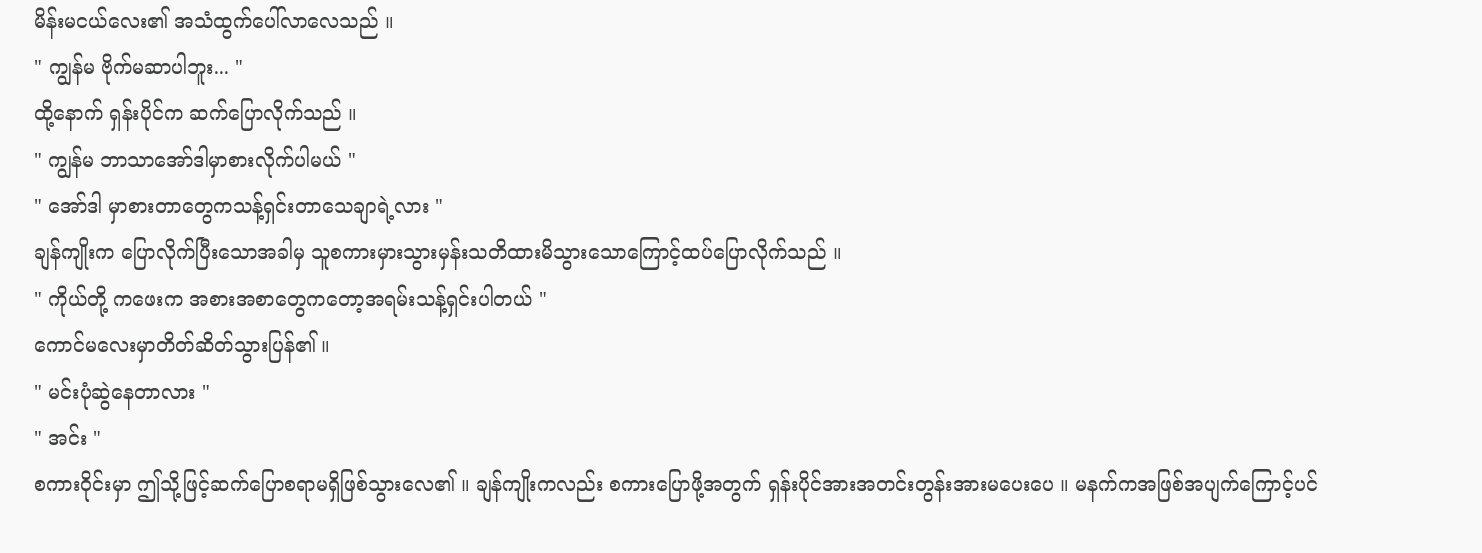မိန်းမငယ်လေး၏ အသံထွက်ပေါ်လာလေသည် ။
" ကျွန်မ ဗိုက်မဆာပါဘူး... "
ထို့နောက် ရှန်းပိုင်က ဆက်ပြောလိုက်သည် ။
" ကျွန်မ ဘာသာအော်ဒါမှာစားလိုက်ပါမယ် "
" အော်ဒါ မှာစားတာတွေကသန့်ရှင်းတာသေချာရဲ့လား "
ချန်ကျိုးက ပြောလိုက်ပြီးသောအခါမှ သူစကားမှားသွားမှန်းသတိထားမိသွားသောကြောင့်ထပ်ပြောလိုက်သည် ။
" ကိုယ်တို့ ကဖေးက အစားအစာတွေကတော့အရမ်းသန့်ရှင်းပါတယ် "
ကောင်မလေးမှာတိတ်ဆိတ်သွားပြန်၏ ။
" မင်းပုံဆွဲနေတာလား "
" အင်း "
စကား၀ိုင်းမှာ ဤသို့ဖြင့်ဆက်ပြောစရာမရှိဖြစ်သွားလေ၏ ။ ချန်ကျိုးကလည်း စကားပြောဖို့အတွက် ရှန်းပိုင်အားအတင်းတွန်းအားမပေးပေ ။ မနက်ကအဖြစ်အပျက်ကြောင့်ပင်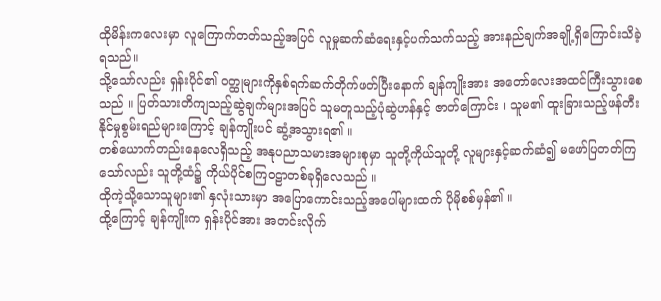ထိုမိန်းကလေးမှာ လူကြောက်တတ်သည့်အပြင် လူမှုဆက်ဆံရေးနှင့်ပက်သက်သည့် အားနည်ချက်အချို့ရှိကြောင်းသိခဲ့ရသည်။
သို့သော်လည်း ရှန်းပိုင်၏ ၀တ္ထုများကိုနှစ်ရက်ဆက်တိုက်ဖတ်ပြီးနောက် ချန်ကျိုးအား အတော်လေးအထင်ကြီးသွားစေသည် ။ ပြတ်သားတိကျသည့်ဆွဲချက်များအပြင် သူမတူသည့်ပုံဆွဲဟန်နှင့် ဇာတ်ကြောင်း ၊ သူမ၏ ထူးခြားသည့်ဖန်တီးနိုင်မှုစွမ်းရည်များကြောင့် ချန်ကျိုးပင် ဆွံ့အသွားရ၏ ။
တစ်ယောက်တည်းနေလေရှိသည့် အနုပညာသမားအများစုမှာ သူတို့ကိုယ်သူတို့ လူများနှင့်ဆက်ဆံ၍ မဖော်ပြတတ်ကြသော်လည်း သူတို့ထံ၌ ကိုယ်ပိုင်စကြဝဠာတစ်ခုရှိလေသည် ။
ထိုကဲ့သို့သောသူများ၏ နှလုံးသားမှာ အပြောကောင်းသည့်အပေါ်များထက် ပိုမိုစစ်မှန်၏ ။
ထို့ကြောင့် ချန်ကျိုးက ရှန်းပိုင်အား အတင်းလိုက်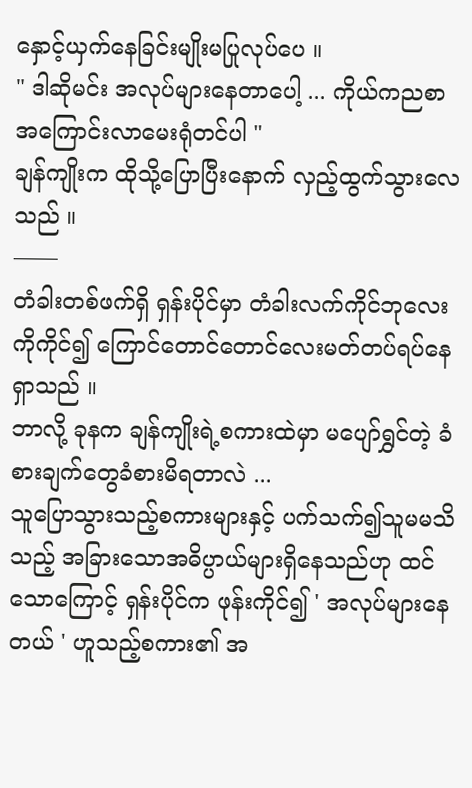နှောင့်ယှက်နေခြင်းမျိုးမပြုလုပ်ပေ ။
" ဒါဆိုမင်း အလုပ်များနေတာပေါ့ ... ကိုယ်ကညစာအကြောင်းလာမေးရုံတင်ပါ "
ချန်ကျိုးက ထိုသို့ပြောပြီးနောက် လှည့်ထွက်သွားလေသည် ။
——
တံခါးတစ်ဖက်ရှိ ရှန်းပိုင်မှာ တံခါးလက်ကိုင်ဘုလေးကိုကိုင်၍ ကြောင်တောင်တောင်လေးမတ်တပ်ရပ်နေရှာသည် ။
ဘာလို့ ခုနက ချန်ကျိုးရဲ့စကားထဲမှာ မပျော်ရွှင်တဲ့ ခံစားချက်တွေခံစားမိရတာလဲ ...
သူပြောသွားသည့်စကားများနှင့် ပက်သက်၍သူမမသိသည့် အခြားသောအဓိပ္ပာယ်များရှိနေသည်ဟု ထင်သောကြောင့် ရှန်းပိုင်က ဖုန်းကိုင်၍ ' အလုပ်များနေတယ် ' ဟူသည့်စကား၏ အ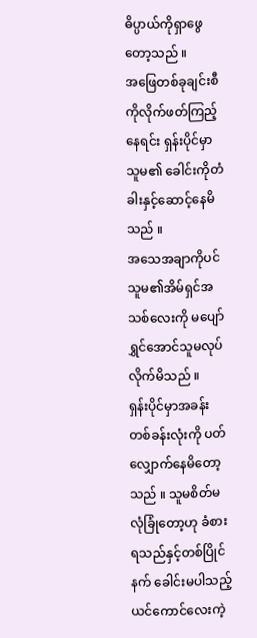ဓိပ္ပာယ်ကိုရှာဖွေတော့သည် ။
အဖြေတစ်ခုချင်းစီကိုလိုက်ဖတ်ကြည့်နေရင်း ရှန်းပိုင်မှာ သူမ၏ ခေါင်းကိုတံခါးနှင့်ဆောင့်နေမိသည် ။
အသေအချာကိုပင် သူမ၏အိမ်ရှင်အသစ်လေးကို မပျော်ရွှင်အောင်သူမလုပ်လိုက်မိသည် ။
ရှန်းပိုင်မှာအခန်းတစ်ခန်းလုံးကို ပတ်လျှောက်နေမိတော့သည် ။ သူမစိတ်မလုံခြုံတော့ဟု ခံစားရသည်နှင့်တစ်ပြိုင်နက် ခေါင်းမပါသည့်ယင်ကောင်လေးကဲ့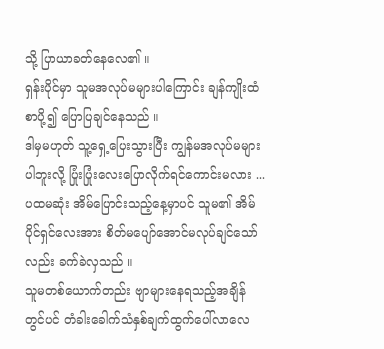သို့ ပြာယာခတ်နေလေ၏ ။
ရှန်းပိုင်မှာ သူမအလုပ်မများပါကြောင်း ချန်ကျိုးထံ စာပို့၍ ပြောပြချင်နေသည် ။
ဒါမှမဟုတ် သူ့ရှေ့ပြေးသွားပြီး ကျွန်မအလုပ်မများပါဘူးလို့ ပြုံးပြုံးလေးပြောလိုက်ရင်ကောင်းမလား ...
ပထမဆုံး အိမ်ပြောင်းသည့်နေ့မှာပင် သူမ၏ အိမ်ပိုင်ရှင်လေးအား စိတ်မပျော်အောင်မလုပ်ချင်သော်လည်း ခက်ခဲလှသည် ။
သူမတစ်ယောက်တည်း ဗျာများနေရသည့်အချိန်တွင်ပင် တံခါးခေါက်သံနှစ်ချက်ထွက်ပေါ်လာလေ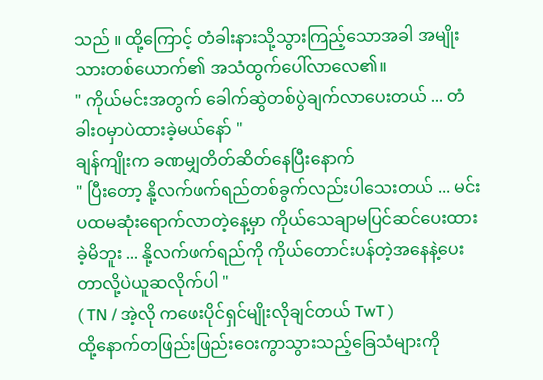သည် ။ ထို့ကြောင့် တံခါးနားသို့သွားကြည့်သောအခါ အမျိုးသားတစ်ယောက်၏ အသံထွက်ပေါ်လာလေ၏။
" ကိုယ်မင်းအတွက် ခေါက်ဆွဲတစ်ပွဲချက်လာပေးတယ် ... တံခါး၀မှာပဲထားခဲ့မယ်နော် "
ချန်ကျိုးက ခဏမျှတိတ်ဆိတ်နေပြီးနောက်
" ပြီးတော့ နို့လက်ဖက်ရည်တစ်ခွက်လည်းပါသေးတယ် ... မင်းပထမဆုံးရောက်လာတဲ့နေ့မှာ ကိုယ်သေချာမပြင်ဆင်ပေးထားခဲ့မိဘူး ... နို့လက်ဖက်ရည်ကို ကိုယ်တောင်းပန်တဲ့အနေနဲ့ပေးတာလို့ပဲယူဆလိုက်ပါ "
( TN / အဲ့လို ကဖေးပိုင်ရှင်မျိုးလိုချင်တယ် TwT )
ထို့နောက်တဖြည်းဖြည်းဝေးကွာသွားသည့်ခြေသံများကို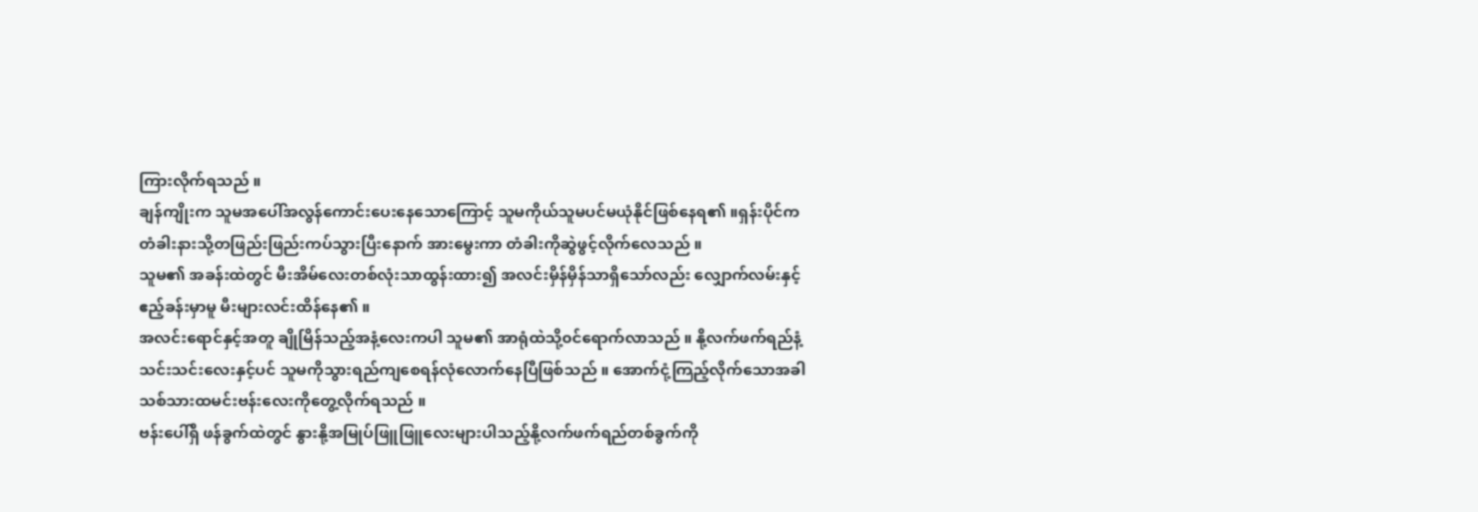ကြားလိုက်ရသည် ။
ချန်ကျိုးက သူမအပေါ်အလွန်ကောင်းပေးနေသောကြောင့် သူမကိုယ်သူမပင်မယုံနိုင်ဖြစ်နေရ၏ ။ရှန်းပိုင်က တံခါးနားသို့တဖြည်းဖြည်းကပ်သွားပြီးနောက် အားမွေးကာ တံခါးကိုဆွဲဖွင့်လိုက်လေသည် ။
သူမ၏ အခန်းထဲတွင် မီးအိမ်လေးတစ်လုံးသာထွန်းထား၍ အလင်းမှိန်မှိန်သာရှိသော်လည်း လျှောက်လမ်းနှင့်ဧည့်ခန်းမှာမူ မီးများလင်းထိန်နေ၏ ။
အလင်းရောင်နှင့်အတူ ချိုမြိန်သည့်အနံ့လေးကပါ သူမ၏ အာရုံထဲသို့၀င်ရောက်လာသည် ။ နို့လက်ဖက်ရည်နံ့သင်းသင်းလေးနှင့်ပင် သူမကိုသွားရည်ကျစေရန်လုံလောက်နေပြီဖြစ်သည် ။ အောက်ငုံ့ကြည့်လိုက်သောအခါ သစ်သားထမင်းဗန်းလေးကိုတွေ့လိုက်ရသည် ။
ဗန်းပေါ်ရှိ ဖန်ခွက်ထဲတွင် နွားနို့အမြုပ်ဖြူဖြူလေးများပါသည့်နို့လက်ဖက်ရည်တစ်ခွက်ကို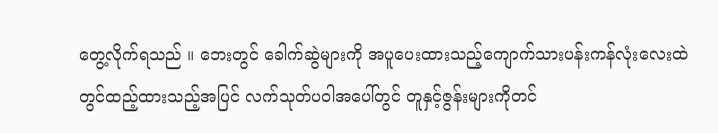တွေ့လိုက်ရသည် ။ ဘေးတွင် ခေါက်ဆွဲများကို အပူပေးထားသည့်ကျောက်သားပန်းကန်လုံးလေးထဲတွင်ထည့်ထားသည့်အပြင် လက်သုတ်ပ၀ါအပေါ်တွင် တူနှင့်ဇွန်းများကိုတင်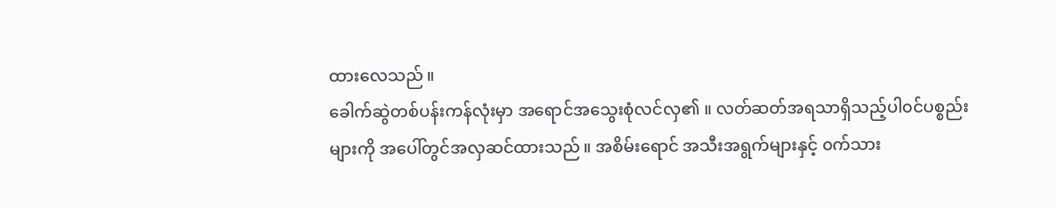ထားလေသည် ။
ခေါက်ဆွဲတစ်ပန်းကန်လုံးမှာ အရောင်အသွေးစုံလင်လှ၏ ။ လတ်ဆတ်အရသာရှိသည့်ပါ၀င်ပစ္စည်းများကို အပေါ်တွင်အလှဆင်ထားသည် ။ အစိမ်းရောင် အသီးအရွက်များနှင့် ၀က်သား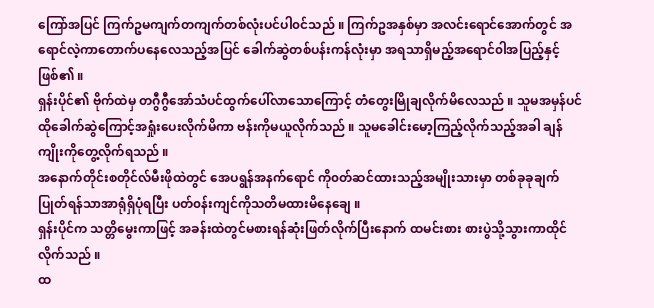ကြော်အပြင် ကြက်ဥမကျက်တကျက်တစ်လုံးပင်ပါ၀င်သည် ။ ကြက်ဥအနှစ်မှာ အလင်းရောင်အောက်တွင် အရောင်လဲ့ကာတောက်ပနေလေသည့်အပြင် ခေါက်ဆွဲတစ်ပန်းကန်လုံးမှာ အရသာရှိမည့်အရောင်၀ါအပြည့်နှင့်ဖြစ်၏ ။
ရှန်းပိုင်၏ ဗိုက်ထဲမှ တဂွီဂွီအော်သံပင်ထွက်ပေါ်လာသောကြောင့် တံတွေးမြိုချလိုက်မိလေသည် ။ သူမအမှန်ပင် ထိုခေါက်ဆွဲကြောင့်အရှုံးပေးလိုက်မိကာ ဗန်းကိုမယူလိုက်သည် ။ သူမခေါင်းမော့ကြည့်လိုက်သည့်အခါ ချန်ကျိုးကိုတွေ့လိုက်ရသည် ။
အနောက်တိုင်းစတိုင်လ်မီးဖိုထဲတွင် အေပရွန်အနက်ရောင် ကို၀တ်ဆင်ထားသည့်အမျိုးသားမှာ တစ်ခုခုချက်ပြုတ်ရန်သာအာရုံရှိပုံရပြီး ပတ်၀န်းကျင်ကိုသတိမထားမိနေချေ ။
ရှန်းပိုင်က သတ္တိမွေးကာဖြင့် အခန်းထဲတွင်မစားရန်ဆုံးဖြတ်လိုက်ပြီးနောက် ထမင်းစား စားပွဲသို့သွားကာထိုင်လိုက်သည် ။
ထ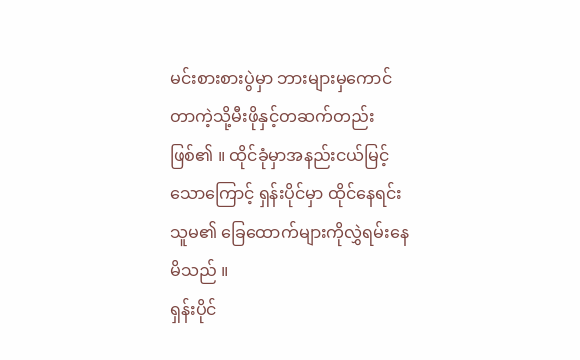မင်းစားစားပွဲမှာ ဘားများမှကောင်တာကဲ့သို့မီးဖိုနှင့်တဆက်တည်းဖြစ်၏ ။ ထိုင်ခုံမှာအနည်းငယ်မြင့်သောကြောင့် ရှန်းပိုင်မှာ ထိုင်နေရင်း သူမ၏ ခြေထောက်များကိုလွှဲရမ်းနေမိသည် ။
ရှန်းပိုင်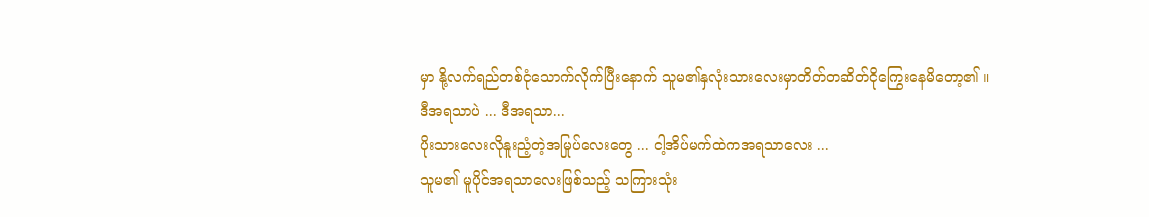မှာ နို့လက်ရည်တစ်ငုံသောက်လိုက်ပြီးနောက် သူမ၏နှလုံးသားလေးမှာတိတ်တဆိတ်ငိုကြွေးနေမိတော့၏ ။
ဒီအရသာပဲ ... ဒီအရသာ...
ပိုးသားလေးလိုနူးညံ့တဲ့အမြုပ်လေးတွေ ... ငါ့အိပ်မက်ထဲကအရသာလေး ...
သူမ၏ မူပိုင်အရသာလေးဖြစ်သည့် သကြားသုံး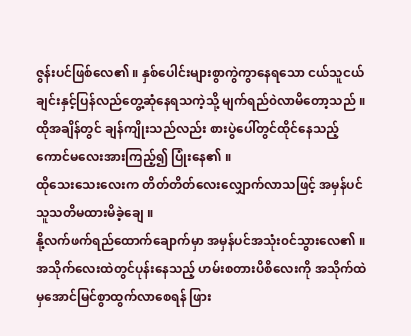ဇွန်းပင်ဖြစ်လေ၏ ။ နှစ်ပေါင်းများစွာကွဲကွာနေရသော ငယ်သူငယ်ချင်းနှင့်ပြန်လည်တွေ့ဆုံနေရသကဲ့သို့ မျက်ရည်၀ဲလာမိတော့သည် ။ ထိုအချိန်တွင် ချန်ကျိုးသည်လည်း စားပွဲပေါ်တွင်ထိုင်နေသည့် ကောင်မလေးအားကြည့်၍ ပြုံးနေ၏ ။
ထိုသေးသေးလေးက တိတ်တိတ်လေးလျှောက်လာသဖြင့် အမှန်ပင်သူသတိမထားမိခဲ့ချေ ။
နို့လက်ဖက်ရည်ထောက်ချောက်မှာ အမှန်ပင်အသုံး၀င်သွားလေ၏ ။ အသိုက်လေးထဲတွင်ပုန်းနေသည့် ဟမ်းစတားပိစိလေးကို အသိုက်ထဲမှအောင်မြင်စွာထွက်လာစေရန် ဖြား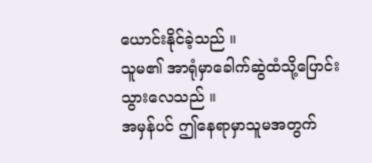ယောင်းနိုင်ခဲ့သည် ။
သူမ၏ အာရုံမှာခေါက်ဆွဲထံသို့ပြောင်းသွားလေသည် ။
အမှန်ပင် ဤနေရာမှာသူမအတွက်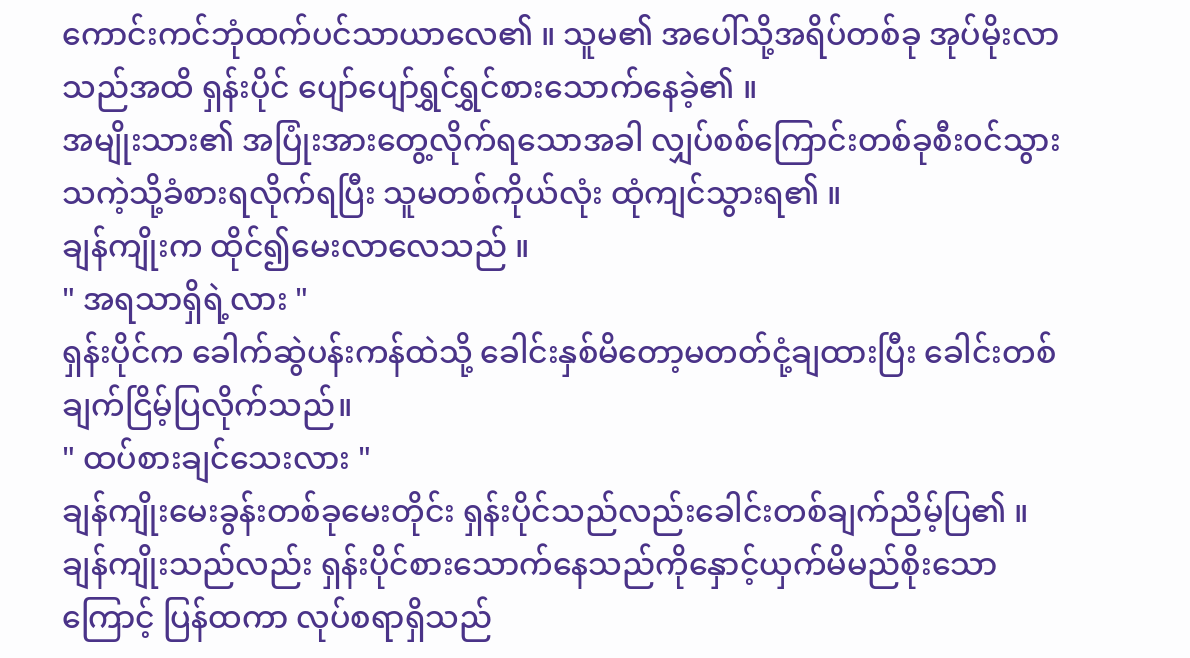ကောင်းကင်ဘုံထက်ပင်သာယာလေ၏ ။ သူမ၏ အပေါ်သို့အရိပ်တစ်ခု အုပ်မိုးလာသည်အထိ ရှန်းပိုင် ပျော်ပျော်ရွှင်ရွှင်စားသောက်နေခဲ့၏ ။
အမျိုးသား၏ အပြုံးအားတွေ့လိုက်ရသောအခါ လျှပ်စစ်ကြောင်းတစ်ခုစီး၀င်သွားသကဲ့သို့ခံစားရလိုက်ရပြီး သူမတစ်ကိုယ်လုံး ထုံကျင်သွားရ၏ ။
ချန်ကျိုးက ထိုင်၍မေးလာလေသည် ။
" အရသာရှိရဲ့လား "
ရှန်းပိုင်က ခေါက်ဆွဲပန်းကန်ထဲသို့ ခေါင်းနှစ်မိတော့မတတ်ငုံ့ချထားပြီး ခေါင်းတစ်ချက်ငြိမ့်ပြလိုက်သည်။
" ထပ်စားချင်သေးလား "
ချန်ကျိုးမေးခွန်းတစ်ခုမေးတိုင်း ရှန်းပိုင်သည်လည်းခေါင်းတစ်ချက်ညိမ့်ပြ၏ ။ ချန်ကျိုးသည်လည်း ရှန်းပိုင်စားသောက်နေသည်ကိုနှောင့်ယှက်မိမည်စိုးသောကြောင့် ပြန်ထကာ လုပ်စရာရှိသည်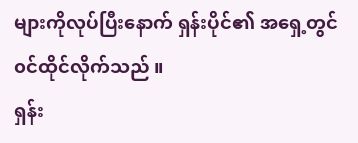များကိုလုပ်ပြီးနောက် ရှန်းပိုင်၏ အရှေ့တွင်၀င်ထိုင်လိုက်သည် ။
ရှန်း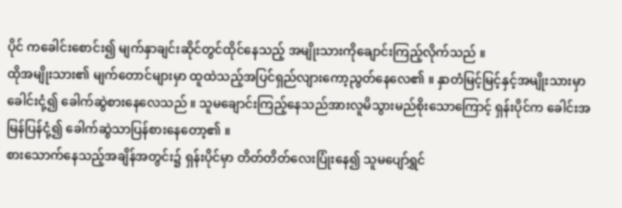ပိုင် ကခေါင်းစောင်း၍ မျက်နှာချင်းဆိုင်တွင်ထိုင်နေသည့် အမျိုးသားကိုချောင်းကြည့်လိုက်သည် ။
ထိုအမျိုးသား၏ မျက်တောင်များမှာ ထူထဲသည့်အပြင်ရှည်လျားကော့ညွတ်နေလေ၏ ။ နှာတံမြင့်မြင့်နှင့်အမျိုးသားမှာ ခေါင်းငုံ့၍ ခေါက်ဆွဲစားနေလေသည် ။ သူမချောင်းကြည့်နေသည်အားလူမိသွားမည်စိုးသောကြောင့် ရှန်းပိုင်က ခေါင်းအမြန်ပြန်ငုံ့၍ ခေါက်ဆွဲသာပြန်စားနေတော့၏ ။
စားသောက်နေသည့်အချိန်အတွင်း၌ ရှန်းပိုင်မှာ တိတ်တိတ်လေးပြုံးနေ၍ သူမပျော်ရွှင်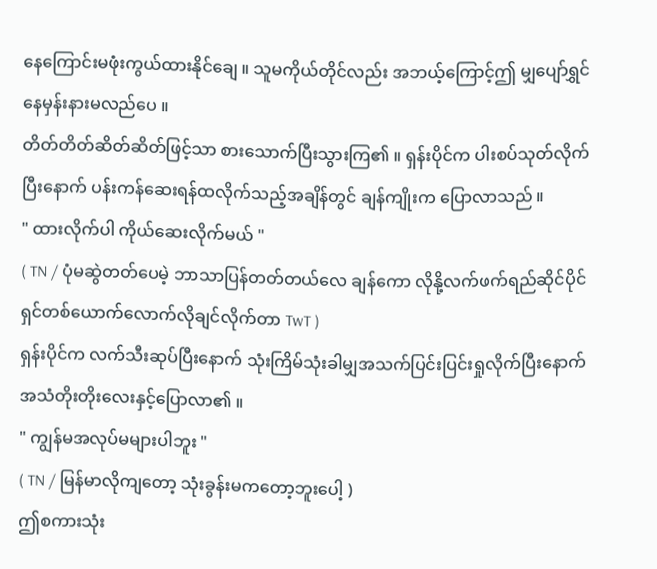နေကြောင်းမဖုံးကွယ်ထားနိုင်ချေ ။ သူမကိုယ်တိုင်လည်း အဘယ့်ကြောင့်ဤ မျှပျော်ရွှင်နေမှန်းနားမလည်ပေ ။
တိတ်တိတ်ဆိတ်ဆိတ်ဖြင့်သာ စားသောက်ပြီးသွားကြ၏ ။ ရှန်းပိုင်က ပါးစပ်သုတ်လိုက်ပြီးနောက် ပန်းကန်ဆေးရန်ထလိုက်သည့်အချိန်တွင် ချန်ကျိုးက ပြောလာသည် ။
" ထားလိုက်ပါ ကိုယ်ဆေးလိုက်မယ် "
( TN / ပုံမဆွဲတတ်ပေမဲ့ ဘာသာပြန်တတ်တယ်လေ ချန်ကော လိုနို့လက်ဖက်ရည်ဆိုင်ပိုင်ရှင်တစ်ယောက်လောက်လိုချင်လိုက်တာ TwT )
ရှန်းပိုင်က လက်သီးဆုပ်ပြီးနောက် သုံးကြိမ်သုံးခါမျှအသက်ပြင်းပြင်းရှုလိုက်ပြီးနောက် အသံတိုးတိုးလေးနှင့်ပြောလာ၏ ။
" ကျွန်မအလုပ်မများပါဘူး "
( TN / မြန်မာလိုကျတော့ သုံးခွန်းမကတော့ဘူးပေါ့ )
ဤစကားသုံး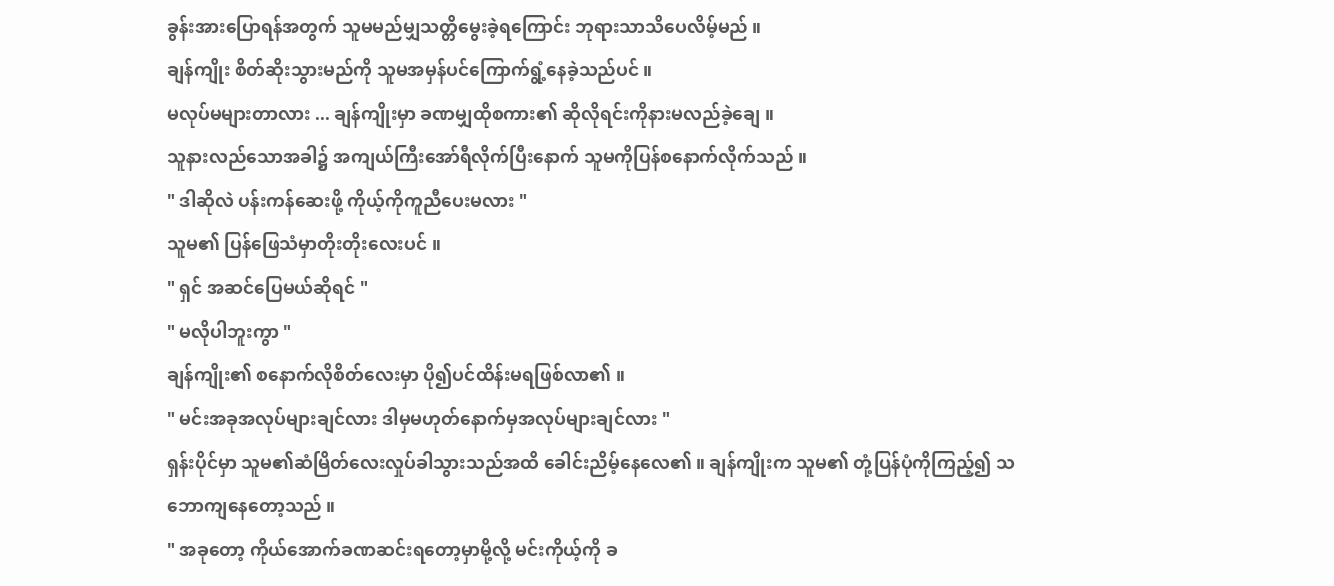ခွန်းအားပြောရန်အတွက် သူမမည်မျှသတ္တိမွေးခဲ့ရကြောင်း ဘုရားသာသိပေလိမ့်မည် ။
ချန်ကျိုး စိတ်ဆိုးသွားမည်ကို သူမအမှန်ပင်ကြောက်ရွံ့နေခဲ့သည်ပင် ။
မလုပ်မများတာလား ... ချန်ကျိုးမှာ ခဏမျှထိုစကား၏ ဆိုလိုရင်းကိုနားမလည်ခဲ့ချေ ။
သူနားလည်သောအခါ၌ အကျယ်ကြီးအော်ရီလိုက်ပြီးနောက် သူမကိုပြန်စနောက်လိုက်သည် ။
" ဒါဆိုလဲ ပန်းကန်ဆေးဖို့ ကိုယ့်ကိုကူညီပေးမလား "
သူမ၏ ပြန်ဖြေသံမှာတိုးတိုးလေးပင် ။
" ရှင် အဆင်ပြေမယ်ဆိုရင် "
" မလိုပါဘူးကွာ "
ချန်ကျိုး၏ စနောက်လိုစိတ်လေးမှာ ပို၍ပင်ထိန်းမရဖြစ်လာ၏ ။
" မင်းအခုအလုပ်များချင်လား ဒါမှမဟုတ်နောက်မှအလုပ်များချင်လား "
ရှန်းပိုင်မှာ သူမ၏ဆံမြိတ်လေးလှုပ်ခါသွားသည်အထိ ခေါင်းညိမ့်နေလေ၏ ။ ချန်ကျိုးက သူမ၏ တုံ့ပြန်ပုံကိုကြည့်၍ သဘောကျနေတော့သည် ။
" အခုတော့ ကိုယ်အောက်ခဏဆင်းရတော့မှာမို့လို့ မင်းကိုယ့်ကို ခ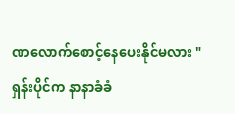ဏလောက်စောင့်နေပေးနိုင်မလား "
ရှန်းပိုင်က နာနာခံခံ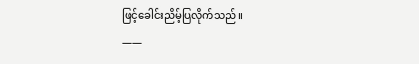ဖြင့်ခေါင်းညိမ့်ပြလိုက်သည် ။
——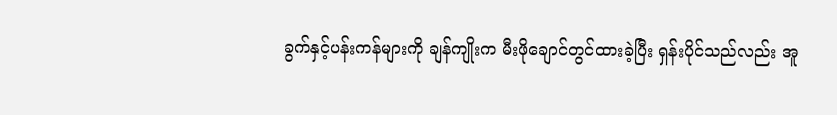ခွက်နှင့်ပန်းကန်များကို ချန်ကျိုးက မီးဖိုချောင်တွင်ထားခဲ့ပြီး ရှန်းပိုင်သည်လည်း အူ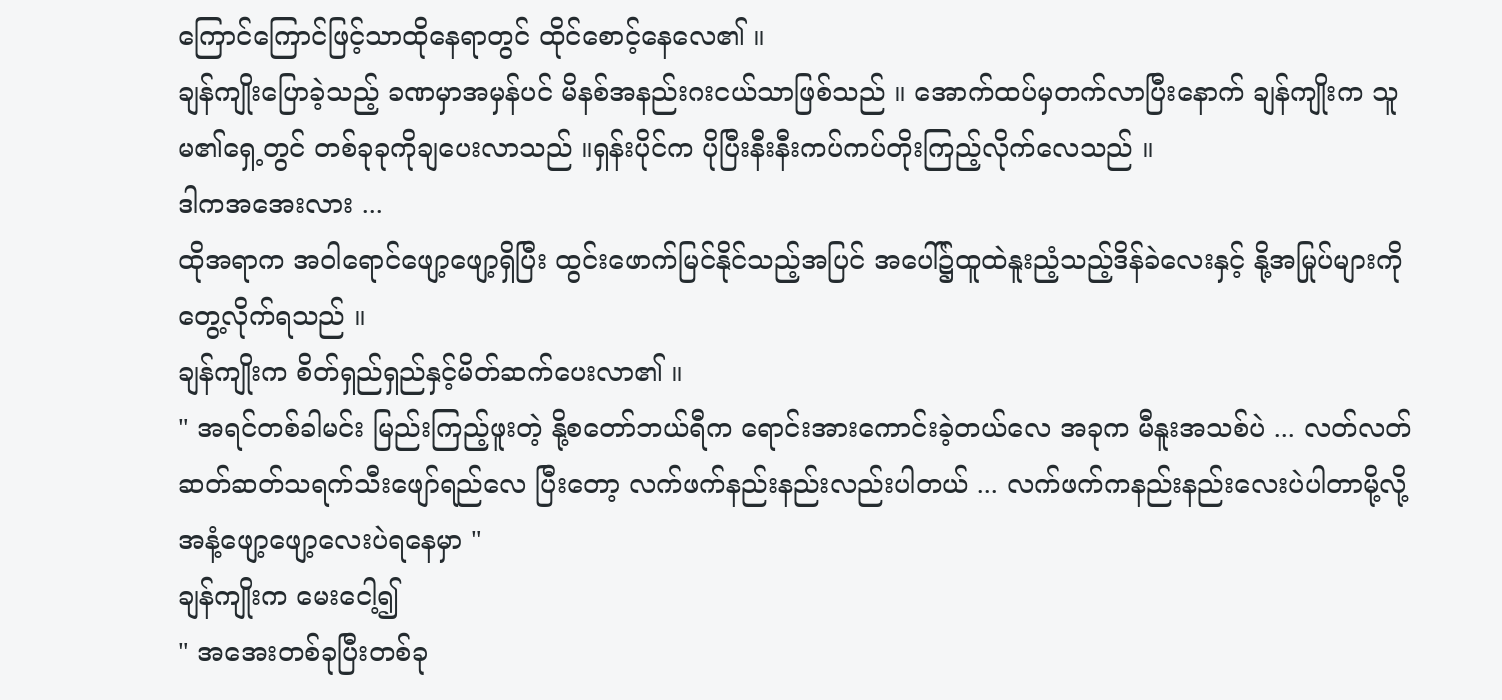ကြောင်ကြောင်ဖြင့်သာထိုနေရာတွင် ထိုင်စောင့်နေလေ၏ ။
ချန်ကျိုးပြောခဲ့သည့် ခဏမှာအမှန်ပင် မိနစ်အနည်းဂးငယ်သာဖြစ်သည် ။ အောက်ထပ်မှတက်လာပြီးနောက် ချန်ကျိုးက သူမ၏ရှေ့တွင် တစ်ခုခုကိုချပေးလာသည် ။ရှန်းပိုင်က ပိုပြီးနီးနီးကပ်ကပ်တိုးကြည့်လိုက်လေသည် ။
ဒါကအအေးလား ...
ထိုအရာက အ၀ါရောင်ဖျော့ဖျော့ရှိပြီး ထွင်းဖောက်မြင်နိုင်သည့်အပြင် အပေါ်၌ထူထဲနူးညံ့သည့်ဒိန်ခဲလေးနှင့် နို့အမြုပ်များကိုတွေ့လိုက်ရသည် ။
ချန်ကျိုးက စိတ်ရှည်ရှည်နှင့်မိတ်ဆက်ပေးလာ၏ ။
" အရင်တစ်ခါမင်း မြည်းကြည့်ဖူးတဲ့ နို့စတော်ဘယ်ရီက ရောင်းအားကောင်းခဲ့တယ်လေ အခုက မီနူးအသစ်ပဲ ... လတ်လတ်ဆတ်ဆတ်သရက်သီးဖျော်ရည်လေ ပြီးတော့ လက်ဖက်နည်းနည်းလည်းပါတယ် ... လက်ဖက်ကနည်းနည်းလေးပဲပါတာမို့လို့ အနံ့ဖျော့ဖျော့လေးပဲရနေမှာ "
ချန်ကျိုးက မေးငေါ့၍
" အအေးတစ်ခုပြီးတစ်ခု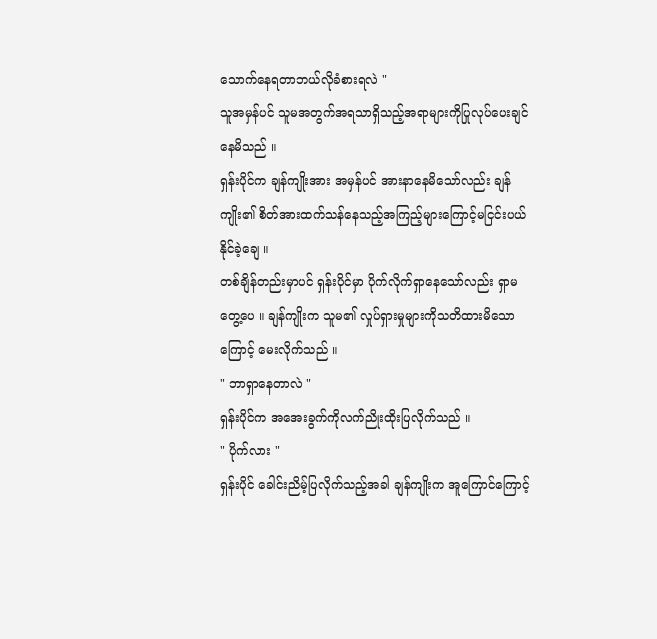သောက်နေရတာဘယ်လိုခံစားရလဲ "
သူအမှန်ပင် သူမအတွက်အရသာရှိသည့်အရာများကိုပြုလုပ်ပေးချင်နေမိသည် ။
ရှန်းပိုင်က ချန်ကျိုးအား အမှန်ပင် အားနာနေမိသော်လည်း ချန်ကျိုး၏ စိတ်အားထက်သန်နေသည့်အကြည့်များကြောင့်မငြင်းပယ်နိုင်ခဲ့ချေ ။
တစ်ချိန်တည်းမှာပင် ရှန်းပိုင်မှာ ပိုက်လိုက်ရှာနေသော်လည်း ရှာမတွေ့ပေ ။ ချန်ကျိုးက သူမ၏ လှုပ်ရှားမှုများကိုသတိထားမိသောကြောင့် မေးလိုက်သည် ။
" ဘာရှာနေတာလဲ "
ရှန်းပိုင်က အအေးခွက်ကိုလက်ညိုးထိုးပြလိုက်သည် ။
" ပိုက်လား "
ရှန်းပိုင် ခေါင်းညိမ့်ပြလိုက်သည့်အခါ ချန်ကျိုးက အူကြောင်ကြောင့်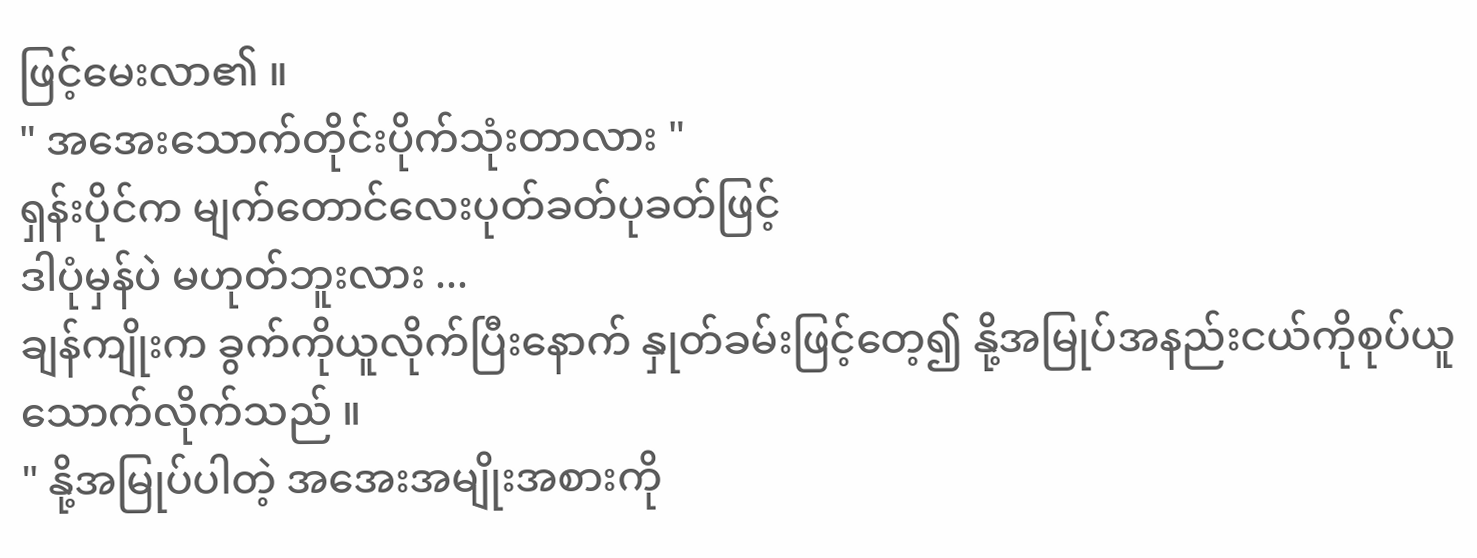ဖြင့်မေးလာ၏ ။
" အအေးသောက်တိုင်းပိုက်သုံးတာလား "
ရှန်းပိုင်က မျက်တောင်လေးပုတ်ခတ်ပုခတ်ဖြင့်
ဒါပုံမှန်ပဲ မဟုတ်ဘူးလား ...
ချန်ကျိုးက ခွက်ကိုယူလိုက်ပြီးနောက် နှုတ်ခမ်းဖြင့်တေ့၍ နို့အမြုပ်အနည်းငယ်ကိုစုပ်ယူသောက်လိုက်သည် ။
" နို့အမြုပ်ပါတဲ့ အအေးအမျိုးအစားကို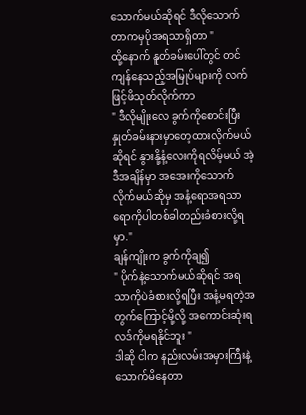သောက်မယ်ဆိုရင် ဒီလိုသောက်တာကမှပိုအရသာရှိတာ "
ထို့နောက် နူတ်ခမ်းပေါ်တွင် တင်ကျန်နေသည့်အမြုပ်များကို လက်ဖြင့်ဖိသုတ်လိုက်ကာ
" ဒီလိုမျိုးလေ ခွက်ကိုစောင်းပြီးနှုတ်ခမ်းနားမှာတေ့ထားလိုက်မယ်ဆိုရင် နွားနို့နံ့လေးကိုရလိမ့်မယ် အဲ့ဒီအချိန်မှာ အအေးကိုသောက်လိုက်မယ်ဆိုမှ အနံ့ရောအရသာရောကိုပါတစ်ခါတည်းခံစားလို့ရမှာ."
ချန်ကျိုးက ခွက်ကိုချ၍
" ပိုက်နဲ့သောက်မယ်ဆိုရင် အရသာကိုပဲခံစားလို့ရပြီး အနံ့မရတဲ့အတွက်ကြောင့်မို့လို့ အကောင်းဆုံးရလဒ်ကိုမရနိုင်ဘူး "
ဒါဆို ငါက နည်းလမ်းအမှားကြီးနဲ့သောက်မိနေတာ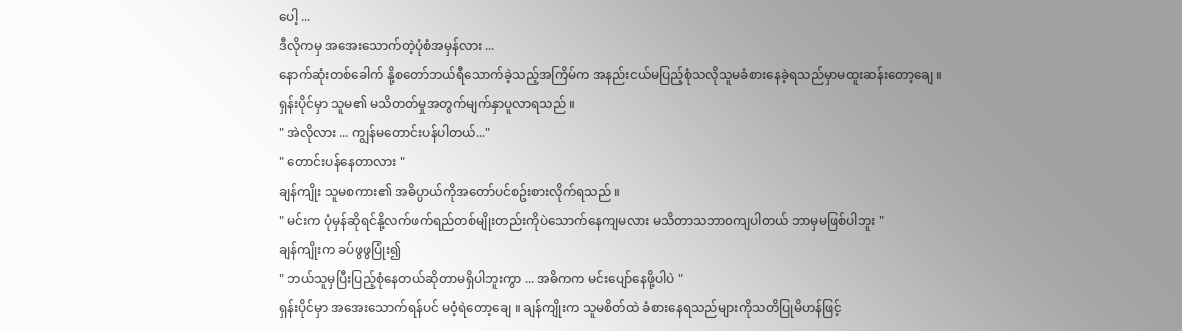ပေါ့ ...
ဒီလိုကမှ အအေးသောက်တဲ့ပုံစံအမှန်လား ...
နောက်ဆုံးတစ်ခေါက် နို့စတော်ဘယ်ရီသောက်ခဲ့သည့်အကြိမ်က အနည်းငယ်မပြည့်စုံသလိုသူမခံစားနေခဲ့ရသည်မှာမထူးဆန်းတော့ချေ ။
ရှန်းပိုင်မှာ သူမ၏ မသိတတ်မှုအတွက်မျက်နှာပူလာရသည် ။
" အဲလိုလား ... ကျွန်မတောင်းပန်ပါတယ်..."
" တောင်းပန်နေတာလား "
ချန်ကျိုး သူမစကား၏ အဓိပ္ပာယ်ကိုအတော်ပင်စဥ်းစားလိုက်ရသည် ။
" မင်းက ပုံမှန်ဆိုရင်နို့လက်ဖက်ရည်တစ်မျိုးတည်းကိုပဲသောက်နေကျမလား မသိတာသဘာ၀ကျပါတယ် ဘာမှမဖြစ်ပါဘူး "
ချန်ကျိုးက ခပ်ဖွဖွပြုံး၍
" ဘယ်သူမှပြီးပြည့်စုံနေတယ်ဆိုတာမရှိပါဘူးကွာ ... အဓိကက မင်းပျော်နေဖို့ပါပဲ "
ရှန်းပိုင်မှာ အအေးသောက်ရန်ပင် မ၀ံ့ရဲတော့ချေ ။ ချန်ကျိုးက သူမစိတ်ထဲ ခံစားနေရသည်များကိုသတိပြုမိဟန်ဖြင့်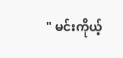" မင်းကိုယ့်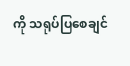ကို သရုပ်ပြစေချင်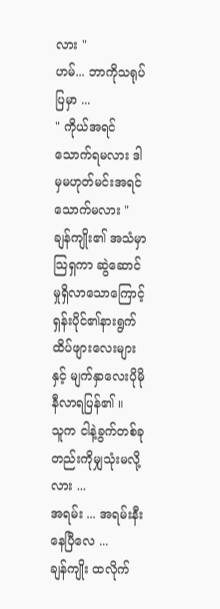လား "
ဟမ်... ဘာကိုသရုပ်ပြမှာ ...
" ကိုယ်အရင်သောက်ရမလား ဒါမှမဟုတ်မင်းအရင်သောက်မလား "
ချန်ကျိုး၏ အသံမှာသြရှကာ ဆွဲဆောင်မှုရှိလာသောကြောင့် ရှန်းပိုင်၏နားရွက်ထိပ်ဖျားလေးများနှင့် မျက်နှာလေးပိုမိုနီလာရပြန်၏ ။
သူက ငါနဲ့ခွက်တစ်ခုတည်းကိုမျှသုံးမလို့လား ...
အရမ်း ... အရမ်းနီးနေပြီလေ ...
ချန်ကျိုး ထလိုက်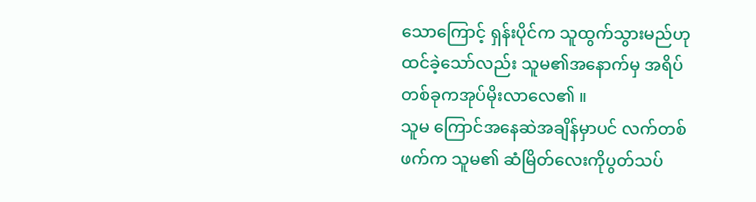သောကြောင့် ရှန်းပိုင်က သူထွက်သွားမည်ဟုထင်ခဲ့သော်လည်း သူမ၏အနောက်မှ အရိပ်တစ်ခုကအုပ်မိုးလာလေ၏ ။
သူမ ကြောင်အနေဆဲအချိန်မှာပင် လက်တစ်ဖက်က သူမ၏ ဆံမြိတ်လေးကိုပွတ်သပ်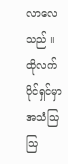လာလေသည် ။
ထိုလက်ပိုင်ရှင်မှာ အသံသြသြ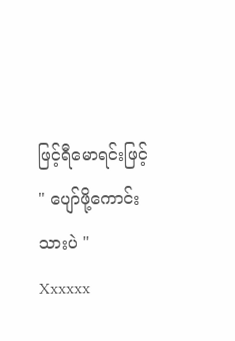ဖြင့်ရီမောရင်းဖြင့်
" ပျော်ဖို့ကောင်းသားပဲ "
Xxxxxx